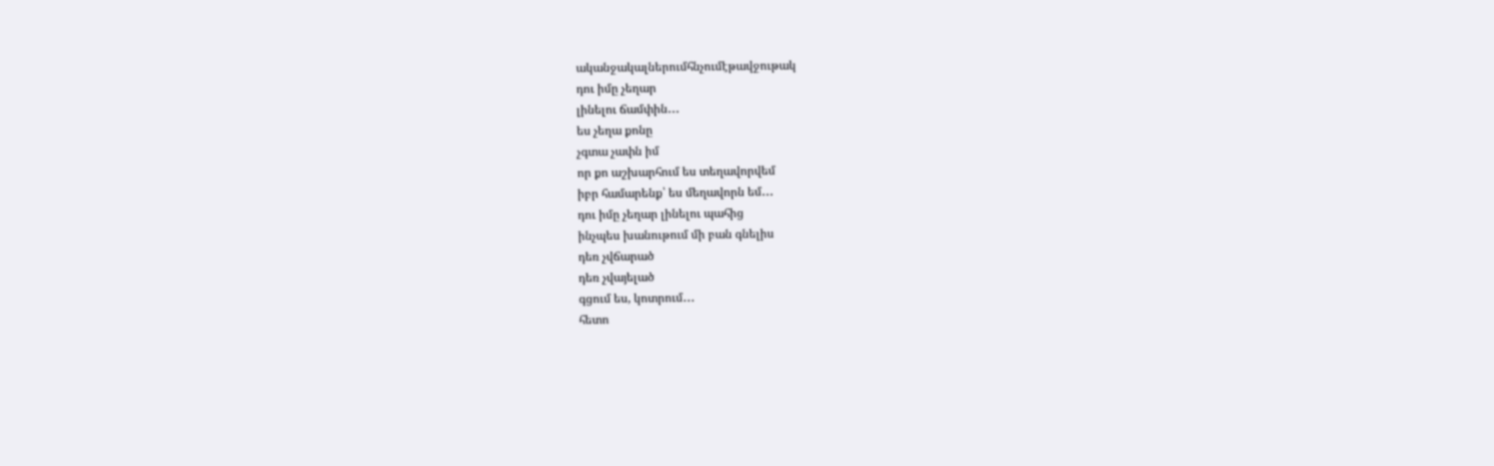ականջակալներումհնչումէթավջութակ
դու իմը չեղար
լինելու ճամփին․․․
ես չեղա քոնը
չգտա չափն իմ
որ քո աշխարհում ես տեղավորվեմ
իբր համարենք՝ ես մեղավորն եմ․․․
դու իմը չեղար լինելու պահից
ինչպես խանութում մի բան գնելիս
դեռ չվճարած
դեռ չվայելած
գցում ես, կոտրում․․․
հետո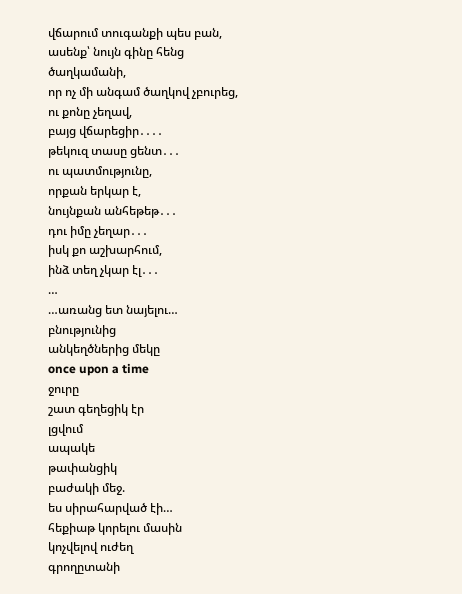վճարում տուգանքի պես բան,
ասենք՝ նույն գինը հենց ծաղկամանի,
որ ոչ մի անգամ ծաղկով չբուրեց,
ու քոնը չեղավ,
բայց վճարեցիր․․․․
թեկուզ տասը ցենտ․․․
ու պատմությունը,
որքան երկար է,
նույնքան անհեթեթ․․․
դու իմը չեղար․․․
իսկ քո աշխարհում,
ինձ տեղ չկար էլ․․․
…
…առանց ետ նայելու…
բնությունից
անկեղծներից մեկը
once upon a time
ջուրը
շատ գեղեցիկ էր
լցվում
ապակե
թափանցիկ
բաժակի մեջ.
ես սիրահարված էի…
հեքիաթ կորելու մասին
կոչվելով ուժեղ
գրողըտանի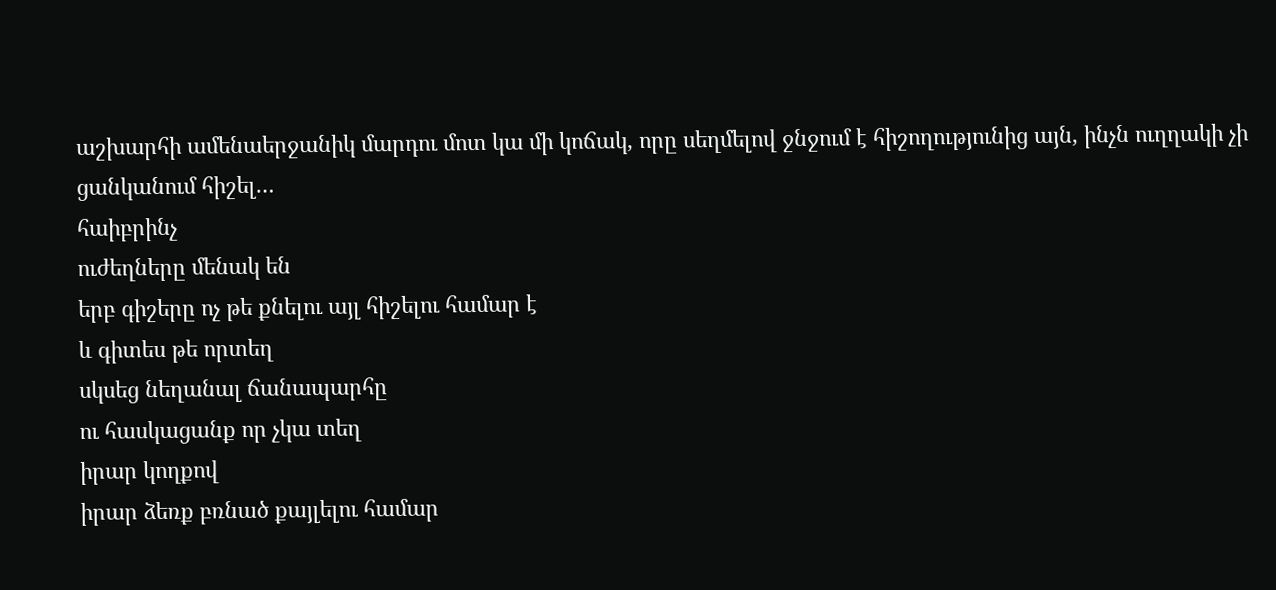աշխարհի ամենաերջանիկ մարդու մոտ կա մի կոճակ, որը սեղմելով ջնջում է հիշողությունից այն, ինչն ուղղակի չի ցանկանում հիշել…
հաիբրինչ
ուժեղները մենակ են
երբ գիշերը ոչ թե քնելու այլ հիշելու համար է
և գիտես թե որտեղ
սկսեց նեղանալ ճանապարհը
ու հասկացանք որ չկա տեղ
իրար կողքով
իրար ձեռք բռնած քայլելու համար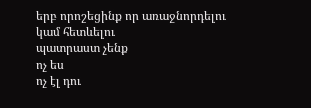երբ որոշեցինք որ առաջնորդելու
կամ հետևելու
պատրաստ չենք
ոչ ես
ոչ էլ դու